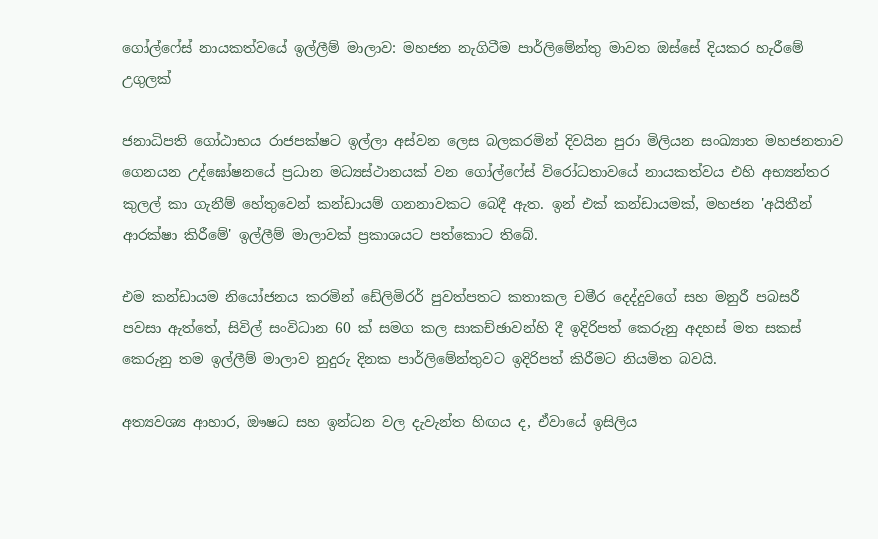ගෝල්ෆේස් නායකත්වයේ ඉල්ලීම් මාලාව: මහජන නැගිටීම පාර්ලිමේන්තු මාවත ඔස්සේ දියකර හැරීමේ උගුලක්

ජනාධිපති ගෝඨාභය රාජපක්ෂට ඉල්ලා අස්වන ලෙස බලකරමින් දිවයින පුරා මිලියන සංඛ්‍යාත මහජනතාව ගෙනයන උද්ඝෝෂනයේ ප්‍රධාන මධ්‍යස්ථානයක් වන ගෝල්ෆේස් විරෝධතාවයේ නායකත්වය එහි අභ්‍යන්තර කුලල් කා ගැනීම් හේතුවෙන් කන්ඩායම් ගනනාවකට බෙදී ඇත. ඉන් එක් කන්ඩායමක්, මහජන 'අයිතීන් ආරක්ෂා කිරීමේ' ඉල්ලීම් මාලාවක් ප්‍රකාශයට පත්කොට තිබේ.

එම කන්ඩායම නියෝජනය කරමින් ඩේලිමිරර් පුවත්පතට කතාකල චමීර දෙද්දුවගේ සහ මනුරී පබසරී පවසා ඇත්තේ, සිවිල් සංවිධාන 60 ක් සමග කල සාකච්ඡාවන්හි දී ඉදිරිපත් කෙරුනු අදහස් මත සකස් කෙරුනු තම ඉල්ලීම් මාලාව නුදුරු දිනක පාර්ලිමේන්තුවට ඉදිරිපත් කිරීමට නියමිත බවයි.

අත්‍යවශ්‍ය ආහාර, ඖෂධ සහ ඉන්ධන වල දැවැන්ත හිඟය ද, ඒවායේ ඉසිලිය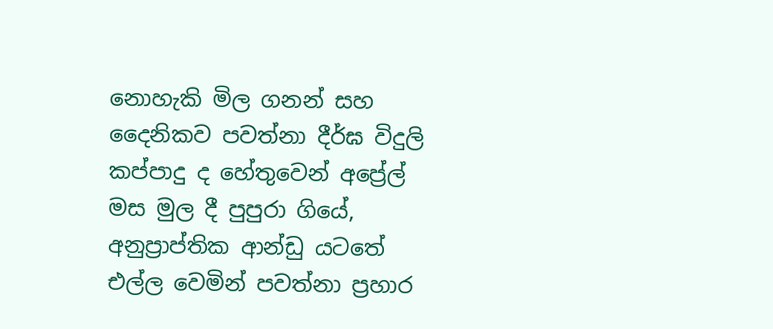නොහැකි මිල ගනන් සහ දෛනිකව පවත්නා දීර්ඝ විදුලි කප්පාදු ද හේතුවෙන් අප්‍රේල් මස මුල දී පුපුරා ගියේ, අනුප්‍රාප්තික ආන්ඩු යටතේ එල්ල වෙමින් පවත්නා ප්‍රහාර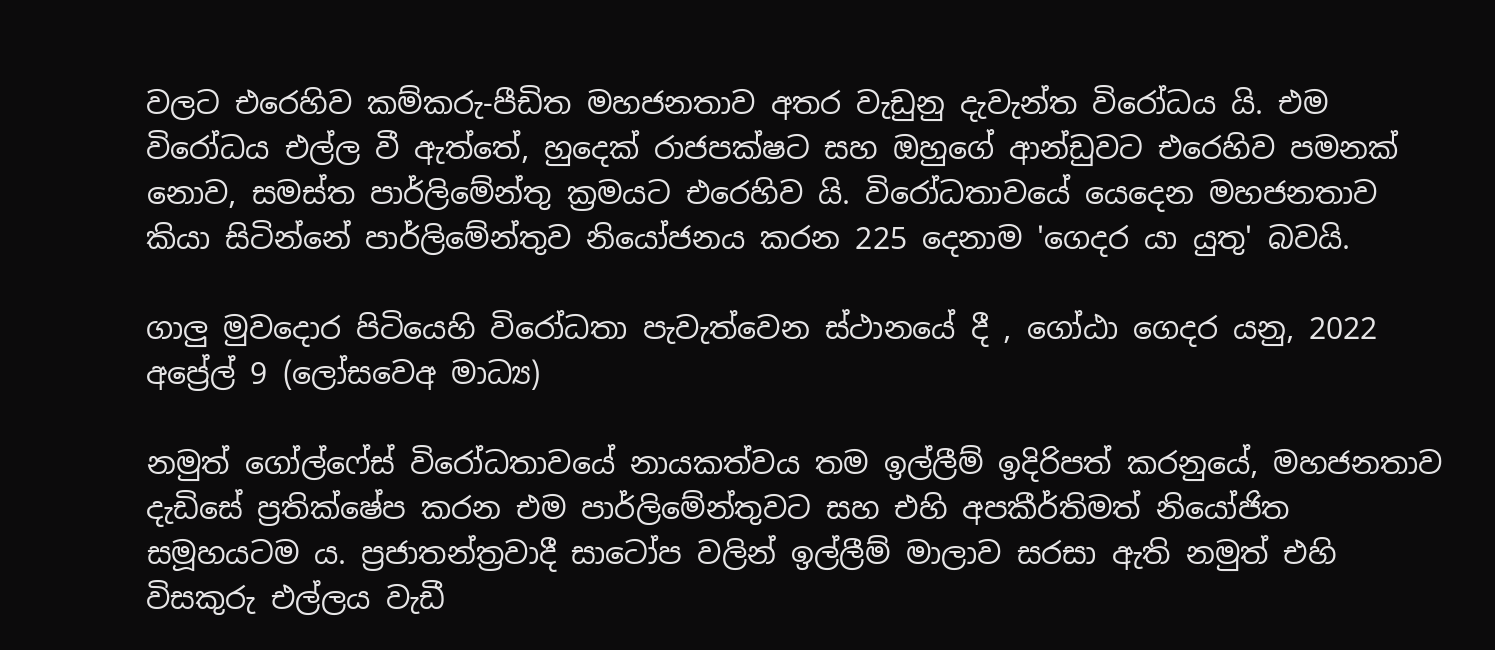වලට එරෙහිව කම්කරු-පීඩිත මහජනතාව අතර වැඩුනු දැවැන්ත විරෝධය යි. එම විරෝධය එල්ල වී ඇත්තේ, හුදෙක් රාජපක්ෂට සහ ඔහුගේ ආන්ඩුවට එරෙහිව පමනක් නොව, සමස්ත පාර්ලිමේන්තු ක්‍රමයට එරෙහිව යි. විරෝධතාවයේ යෙදෙන මහජනතාව කියා සිටින්නේ පාර්ලිමේන්තුව නියෝජනය කරන 225 දෙනාම 'ගෙදර යා යුතු' බවයි.

ගාලු මුවදොර පිටියෙහි විරෝධතා පැවැත්වෙන ස්ථානයේ දී , ගෝඨා ගෙදර යනු, 2022 අප්‍රේල් 9 (ලෝසවෙඅ මාධ්‍ය)

නමුත් ගෝල්ෆේස් විරෝධතාවයේ නායකත්වය තම ඉල්ලීම් ඉදිරිපත් කරනුයේ, මහජනතාව දැඩිසේ ප්‍රතික්ෂේප කරන එම පාර්ලිමේන්තුවට සහ එහි අපකීර්තිමත් නියෝජිත සමූහයටම ය. ප්‍රජාතන්ත්‍රවාදී සාටෝප වලින් ඉල්ලීම් මාලාව සරසා ඇති නමුත් එහි විසකුරු එල්ලය වැඩී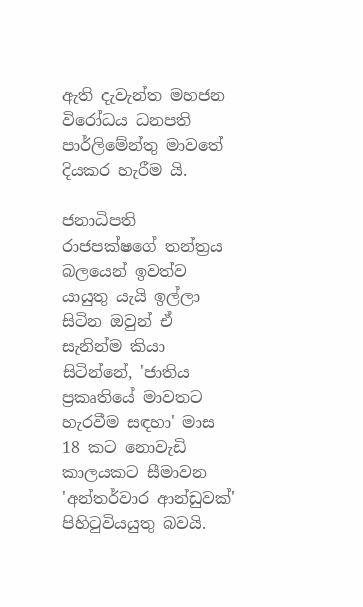ඇති දැවැන්ත මහජන විරෝධය ධනපති පාර්ලිමේන්තු මාවතේ දියකර හැරීම යි.

ජනාධිපති රාජපක්ෂගේ තන්ත්‍රය බලයෙන් ඉවත්ව යායුතු යැයි ඉල්ලා සිටින ඔවුන් ඒ සැනින්ම කියා සිටින්නේ, 'ජාතිය ප්‍රකෘතියේ මාවතට හැරවීම සඳහා' මාස 18 කට නොවැඩි කාලයකට සීමාවන 'අන්තර්වාර ආන්ඩුවක්' පිහිටුවියයුතු බවයි.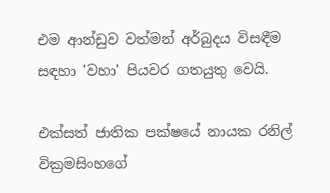එම ආන්ඩුව වත්මන් අර්බුදය විසඳීම සඳහා 'වහා' පියවර ගතයුතු වෙයි.

එක්සත් ජාතික පක්ෂයේ නායක රනිල් වික්‍රමසිංහගේ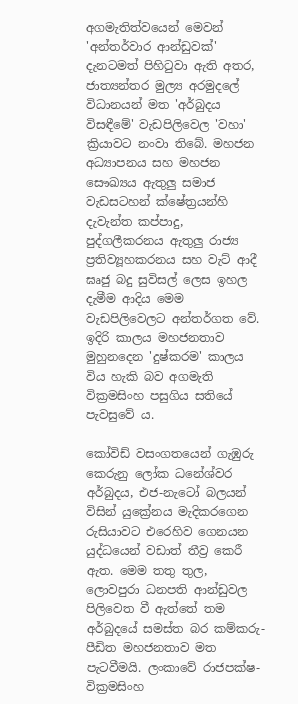අගමැතිත්වයෙන් මෙවන් 'අන්තර්වාර ආන්ඩුවක්' දැනටමත් පිහිටුවා ඇති අතර, ජාත්‍යන්තර මුල්‍ය අරමුදලේ විධානයන් මත 'අර්බුදය විසඳීමේ' වැඩපිලිවෙල 'වහා' ක්‍රියාවට නංවා තිබේ. මහජන අධ්‍යාපනය සහ මහජන සෞඛ්‍යය ඇතුලු සමාජ වැඩසටහන් ක්ෂේත්‍රයන්හි දැවැන්ත කප්පාදු, පුද්ගලීකරනය ඇතුලු රාජ්‍ය ප්‍රතිව්‍යූහකරනය සහ වැට් ආදී ඝෘජු බදු සුවිසල් ලෙස ඉහල දැමීම ආදිය මෙම වැඩපිලිවෙලට අන්තර්ගත වේ. ඉදිරි කාලය මහජනතාව මුහුනදෙන 'දුෂ්කරම' කාලය විය හැකි බව අගමැති වික්‍රමසිංහ පසුගිය සතියේ පැවසුවේ ය.

කෝවිඩ් වසංගතයෙන් ගැඹුරු කෙරුනු ලෝක ධනේශ්වර අර්බුදය, එජ-නැටෝ බලයන් විසින් යුක්‍රේනය මැදිකරගෙන රුසියාවට එරෙහිව ගෙනයන යුද්ධයෙන් වඩාත් තීව්‍ර කෙරී ඇත. මෙම තතු තුල, ලොවපුරා ධනපති ආන්ඩුවල පිලිවෙත වී ඇත්තේ තම අර්බුදයේ සමස්ත බර කම්කරු-පීඩිත මහජනතාව මත පැටවීමයි. ලංකාවේ රාජපක්ෂ-වික්‍රමසිංහ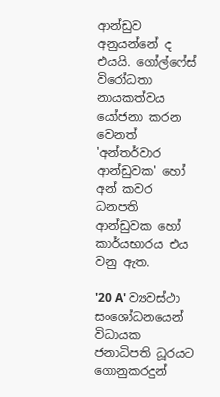ආන්ඩුව අනුයන්නේ ද එයයි. ගෝල්ෆේස් විරෝධතා නායකත්වය යෝජනා කරන වෙනත් 'අන්තර්වාර ආන්ඩුවක' හෝ අන් කවර ධනපති ආන්ඩුවක හෝ කාර්යභාරය එය වනු ඇත.

'20 A' ව්‍යවස්ථා සංශෝධනයෙන් විධායක ජනාධිපති ධූරයට ගොනුකරදුන්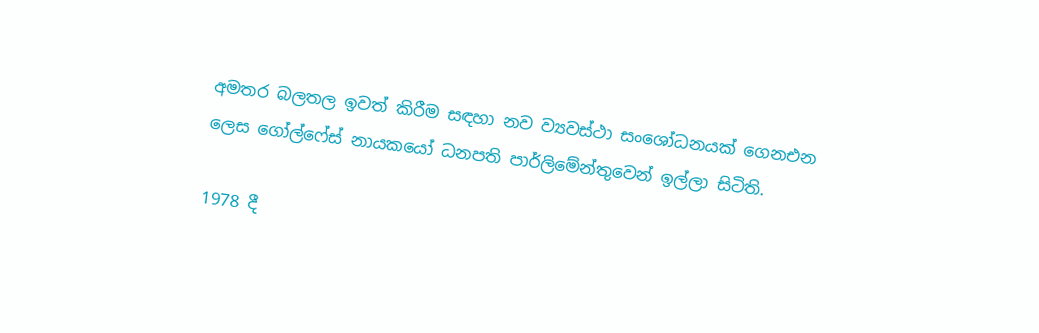අමතර බලතල ඉවත් කිරීම සඳහා නව ව්‍යවස්ථා සංශෝධනයක් ගෙනඑන ලෙස ගෝල්ෆේස් නායකයෝ ධනපති පාර්ලිමේන්තුවෙන් ඉල්ලා සිටිති.

1978 දී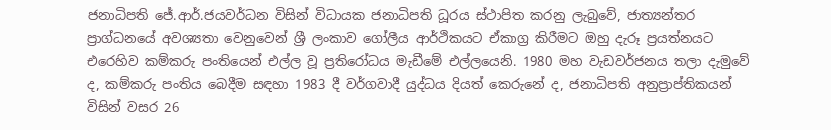ජනාධිපති ජේ.ආර්.ජයවර්ධන විසින් විධායක ජනාධිපති ධූරය ස්ථාපිත කරනු ලැබුවේ, ජාත්‍යන්තර ප්‍රාග්ධනයේ අවශ්‍යතා වෙනුවෙන් ශ්‍රී ලංකාව ගෝලීය ආර්ථිකයට ඒකාග්‍ර කිරීමට ඔහු දැරූ ප්‍රයත්නයට එරෙහිව කම්කරු පංතියෙන් එල්ල වූ ප්‍රතිරෝධය මැඩීමේ එල්ලයෙනි. 1980 මහ වැඩවර්ජනය තලා දැමුවේ ද, කම්කරු පංතිය බෙදීම සඳහා 1983 දී වර්ගවාදී යුද්ධය දියත් කෙරුනේ ද, ජනාධිපති අනුප්‍රාප්තිකයන් විසින් වසර 26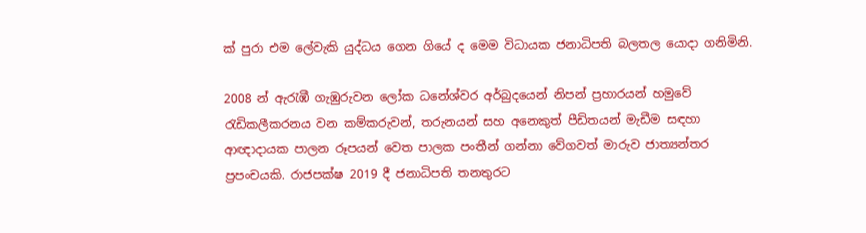ක් පුරා එම ලේවැකි යුද්ධය ගෙන ගියේ ද මෙම විධායක ජනාධිපති බලතල යොදා ගනිමිනි.

2008 න් ඇරැඹී ගැඹුරුවන ලෝක ධනේශ්වර අර්බුදයෙන් නිපන් ප්‍රහාරයන් හමුවේ රැඩිකලීකරනය වන කම්කරුවන්, තරුනයන් සහ අනෙකුත් පීඩිතයන් මැඩීම සඳහා ආඥාදායක පාලන රූපයන් වෙත පාලක පංතීන් ගන්නා වේගවත් මාරුව ජාත්‍යන්තර ප්‍රපංචයකි. රාජපක්ෂ 2019 දී ජනාධිපති තනතුරට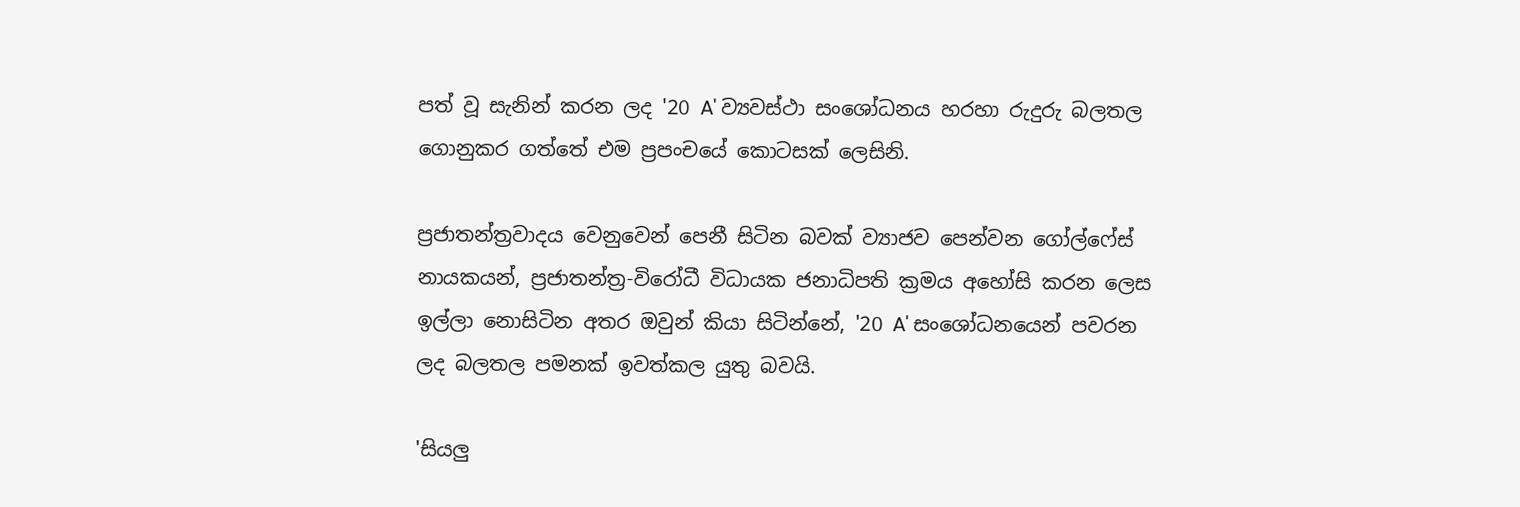පත් වූ සැනින් කරන ලද '20 A' ව්‍යවස්ථා සංශෝධනය හරහා රුදුරු බලතල ගොනුකර ගත්තේ එම ප්‍රපංචයේ කොටසක් ලෙසිනි.

ප්‍රජාතන්ත්‍රවාදය වෙනුවෙන් පෙනී සිටින බවක් ව්‍යාජව පෙන්වන ගෝල්ෆේස් නායකයන්, ප්‍රජාතන්ත්‍ර-විරෝධී විධායක ජනාධිපති ක්‍රමය අහෝසි කරන ලෙස ඉල්ලා නොසිටින අතර ඔවුන් කියා සිටින්නේ, '20 A' සංශෝධනයෙන් පවරන ලද බලතල පමනක් ඉවත්කල යුතු බවයි.

'සියලු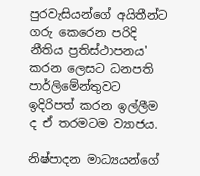පුරවැසියන්ගේ අයිතීන්ට ගරු කෙරෙන පරිදි නීතිය ප්‍රතිස්ථාපනය' කරන ලෙසට ධනපති පාර්ලිමේන්තුවට ඉදිරිපත් කරන ඉල්ලීම ද ඒ තරමටම ව්‍යාජය.

නිෂ්පාදන මාධ්‍යයන්ගේ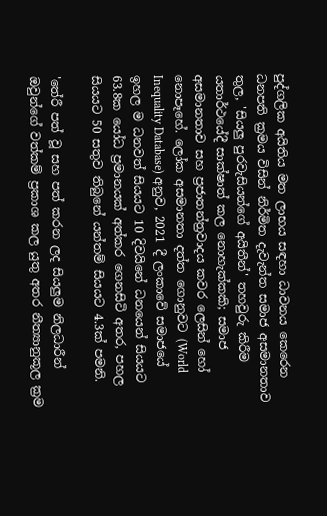පුද්ගලික අයිතිය මත ලාභය සඳහා ධාවනය කෙරෙන ධනපති ක්‍රමය විසින් නිර්මිත දැවැන්ත සමාජ අසමානතාව තුල, 'සියලු පුරවැසියන්ගේ අයිතීන්' තහවුරු කිරීම යතාර්ථයේදී සාක්ෂාත් කල නොහැක්කකි; සමාජ අසමානතාව සහ ප්‍රජාතන්ත්‍රවාදය කවර ලෙසින් හෝ නොපෑහේ. ලෝක අසමානතා දත්ත ගොනුවට (World Inequality Database) අනුව, 2021 දී ලංකාවේ සමාජයේ ඉහල ම ධනවත් සියයට 10 දිවයිනේ ධනයෙන් සියයට 63.8ක යෝධ ප්‍රමානයක් අත්කර ගෙනසිටි අතර, පහල සියයට 50 සතුව තිබුනේ යන්තම් සියයට 4.3ක් පමනි.

'තේරී පත් වූ සහ පත් කරන ලද සියලුම නිලධාරීන් ඔවුන්ගේ වත්කම් ප්‍රකාශ කල යුතු අතර නීත්‍යානුකූල ක්‍රම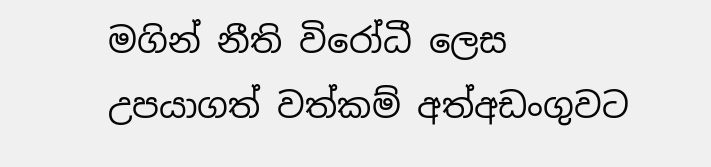මගින් නීති විරෝධී ලෙස උපයාගත් වත්කම් අත්අඩංගුවට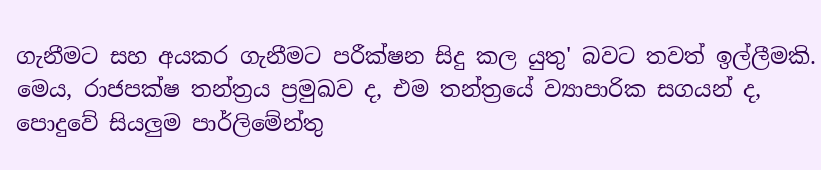ගැනීමට සහ අයකර ගැනීමට පරීක්ෂන සිදු කල යුතු' බවට තවත් ඉල්ලීමකි. මෙය, රාජපක්ෂ තන්ත්‍රය ප්‍රමුඛව ද, එම තන්ත්‍රයේ ව්‍යාපාරික සගයන් ද, පොදුවේ සියලුම පාර්ලිමේන්තු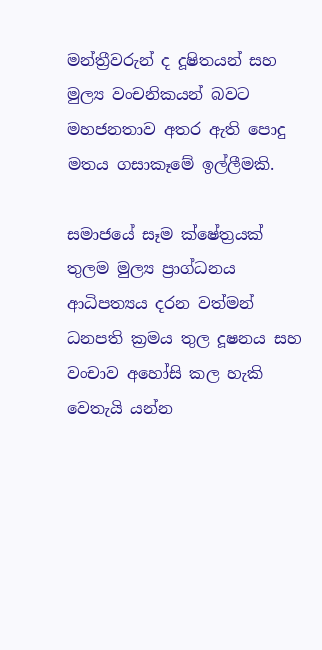මන්ත්‍රීවරුන් ද දූෂිතයන් සහ මුල්‍ය වංචනිකයන් බවට මහජනතාව අතර ඇති පොදු මතය ගසාකෑමේ ඉල්ලීමකි.

සමාජයේ සෑම ක්ෂේත්‍රයක් තුලම මුල්‍ය ප්‍රාග්ධනය ආධිපත්‍යය දරන වත්මන් ධනපති ක්‍රමය තුල දූෂනය සහ වංචාව අහෝසි කල හැකි වෙතැයි යන්න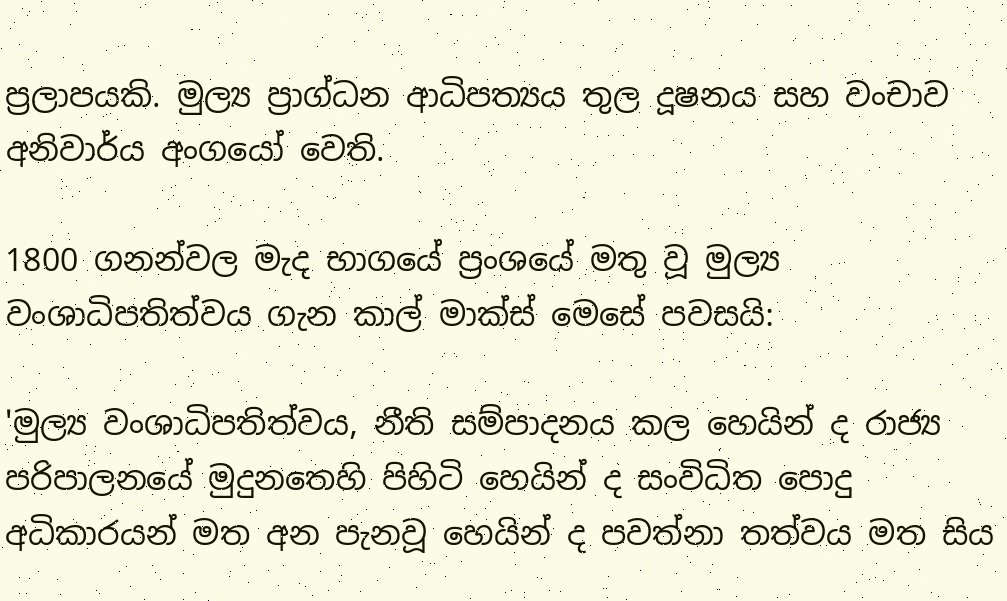ප්‍රලාපයකි. මුල්‍ය ප්‍රාග්ධන ආධිපත්‍යය තුල දූෂනය සහ වංචාව අනිවාර්ය අංගයෝ වෙති.

1800 ගනන්වල මැද භාගයේ ප්‍රංශයේ මතු වූ මුල්‍ය වංශාධිපතිත්වය ගැන කාල් මාක්ස් මෙසේ පවසයි:

'මුල්‍ය වංශාධිපතිත්වය, නීති සම්පාදනය කල හෙයින් ද රාජ්‍ය පරිපාලනයේ මුදුනතෙහි පිහිටි හෙයින් ද සංවිධිත පොදු අධිකාරයන් මත අන පැනවූ හෙයින් ද පවත්නා තත්වය මත සිය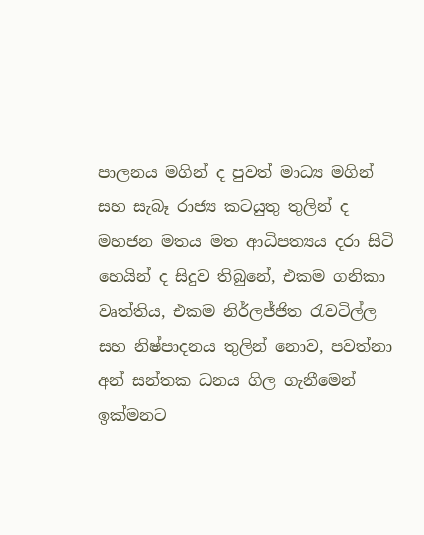පාලනය මගින් ද පුවත් මාධ්‍ය මගින් සහ සැබෑ රාජ්‍ය කටයුතු තුලින් ද මහජන මතය මත ආධිපත්‍යය දරා සිටි හෙයින් ද සිදුව තිබුනේ, එකම ගනිකා වෘත්තිය, එකම නිර්ලජ්ජිත රැවටිල්ල සහ නිෂ්පාදනය තුලින් නොව, පවත්නා අන් සන්තක ධනය ගිල ගැනීමෙන් ඉක්මනට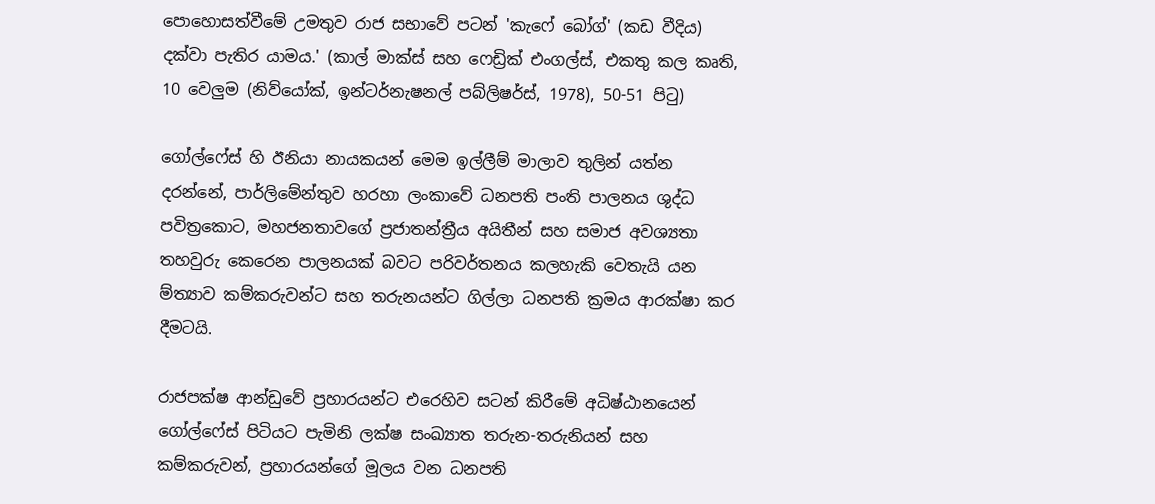පොහොසත්වීමේ උමතුව රාජ සභාවේ පටන් 'කැෆේ බෝග්' (කඩ වීදිය) දක්වා පැතිර යාමය.' (කාල් මාක්ස් සහ ෆෙඩ්‍රික් එංගල්ස්, එකතු කල කෘති, 10 වෙලුම (නිව්යෝක්, ඉන්ටර්නැෂනල් පබ්ලිෂර්ස්, 1978), 50-51 පිටු)

ගෝල්ෆේස් හි ඊනියා නායකයන් මෙම ඉල්ලීම් මාලාව තුලින් යත්න දරන්නේ, පාර්ලිමේන්තුව හරහා ලංකාවේ ධනපති පංති පාලනය ශුද්ධ පවිත්‍රකොට, මහජනතාවගේ ප්‍රජාතන්ත්‍රීය අයිතීන් සහ සමාජ අවශ්‍යතා තහවුරු කෙරෙන පාලනයක් බවට පරිවර්තනය කලහැකි වෙතැයි යන ම්ත්‍යාව කම්කරුවන්ට සහ තරුනයන්ට ගිල්ලා ධනපති ක්‍රමය ආරක්ෂා කර දීමටයි.

රාජපක්ෂ ආන්ඩුවේ ප්‍රහාරයන්ට එරෙහිව සටන් කිරීමේ අධිෂ්ඨානයෙන් ගෝල්ෆේස් පිටියට පැමිනි ලක්ෂ සංඛ්‍යාත තරුන-තරුනියන් සහ කම්කරුවන්, ප්‍රහාරයන්ගේ මූලය වන ධනපති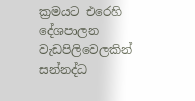ක්‍රමයට එරෙහි දේශපාලන වැඩපිලිවෙලකින් සන්නද්ධ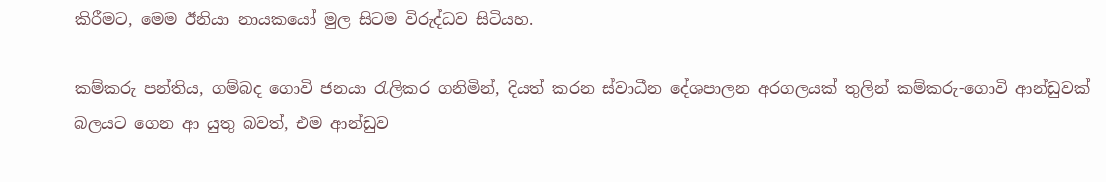කිරීමට, මෙම ඊනියා නායකයෝ මුල සිටම විරුද්ධව සිටියහ.

කම්කරු පන්තිය, ගම්බද ගොවි ජනයා රැලිකර ගනිමින්, දියත් කරන ස්වාධීන දේශපාලන අරගලයක් තුලින් කම්කරු-ගොවි ආන්ඩුවක් බලයට ගෙන ආ යුතු බවත්, එම ආන්ඩුව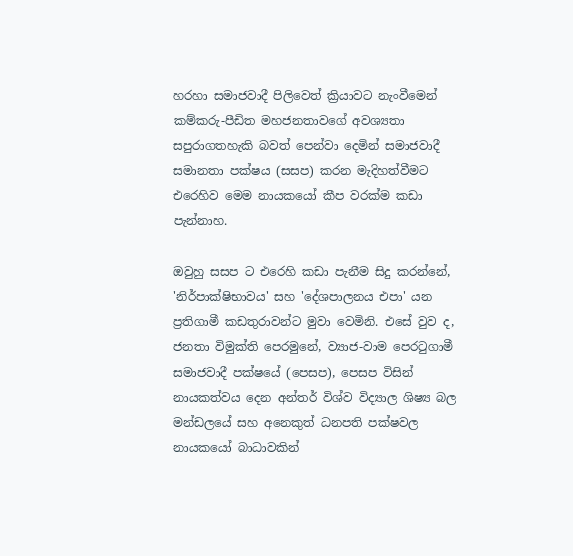හරහා සමාජවාදී පිලිවෙත් ක්‍රියාවට නැංවීමෙන් කම්කරු-පීඩිත මහජනතාවගේ අවශ්‍යතා සපුරාගතහැකි බවත් පෙන්වා දෙමින් සමාජවාදී සමානතා පක්ෂය (සසප) කරන මැදිහත්වීමට එරෙහිව මෙම නායකයෝ කීප වරක්ම කඩා පැන්නාහ.

ඔවුහු සසප ට එරෙහි කඩා පැනීම සිදු කරන්නේ, 'නිර්පාක්ෂිභාවය' සහ 'දේශපාලනය එපා' යන ප්‍රතිගාමී කඩතුරාවන්ට මුවා වෙමිනි. එසේ වුව ද, ජනතා විමුක්ති පෙරමුනේ, ව්‍යාජ-වාම පෙරටුගාමී සමාජවාදී පක්ෂයේ (පෙසප), පෙසප විසින් නායකත්වය දෙන අන්තර් විශ්ව විද්‍යාල ශිෂ්‍ය බල මන්ඩලයේ සහ අනෙකුත් ධනපති පක්ෂවල නායකයෝ බාධාවකින්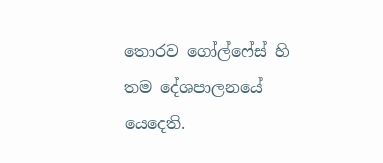තොරව ගෝල්ෆේස් හි තම දේශපාලනයේ යෙදෙති.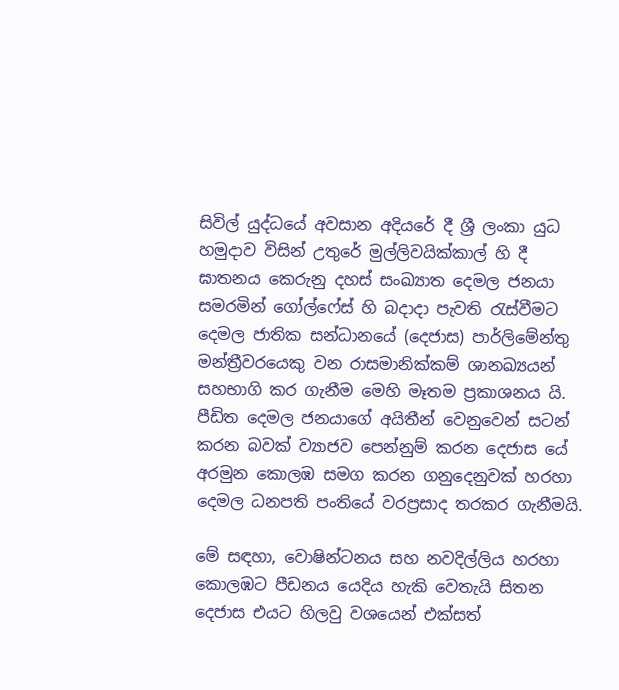සිවිල් යුද්ධයේ අවසාන අදියරේ දී ශ්‍රී ලංකා යුධ හමුදාව විසින් උතුරේ මුල්ලිවයික්කාල් හි දී ඝාතනය කෙරුනු දහස් සංඛ්‍යාත දෙමල ජනයා සමරමින් ගෝල්ෆේස් හි බදාදා පැවති රැස්වීමට දෙමල ජාතික සන්ධානයේ (දෙජාස) පාර්ලිමේන්තු මන්ත්‍රීවරයෙකු වන රාසමානික්කම් ශානඛ්‍යයන් සහභාගි කර ගැනීම මෙහි මෑතම ප්‍රකාශනය යි. පීඩිත දෙමල ජනයාගේ අයිතීන් වෙනුවෙන් සටන් කරන බවක් ව්‍යාජව පෙන්නුම් කරන දෙජාස යේ අරමුන කොලඹ සමග කරන ගනුදෙනුවක් හරහා දෙමල ධනපති පංතියේ වරප්‍රසාද තරකර ගැනීමයි.

මේ සඳහා, වොෂින්ටනය සහ නවදිල්ලිය හරහා කොලඹට පීඩනය යෙදිය හැකි වෙතැයි සිතන දෙජාස එයට හිලවු වශයෙන් එක්සත්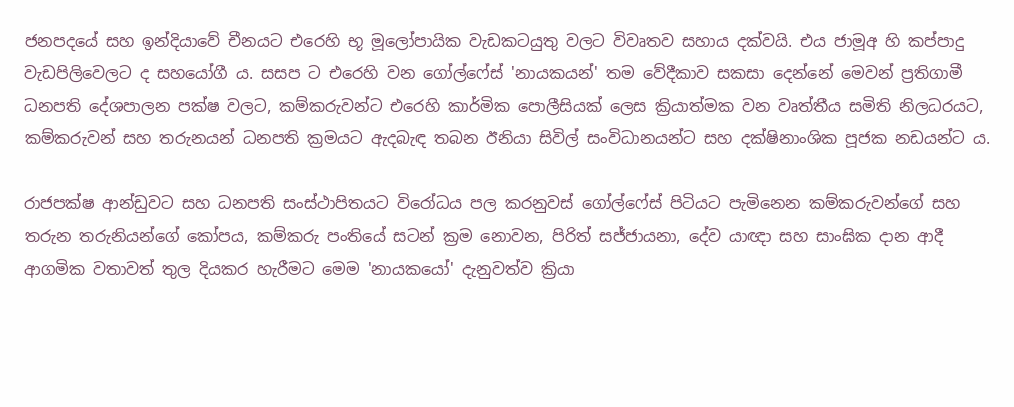ජනපදයේ සහ ඉන්දියාවේ චීනයට එරෙහි භූ මූලෝපායික වැඩකටයුතු වලට විවෘතව සහාය දක්වයි. එය ජාමූඅ හි කප්පාදු වැඩපිලිවෙලට ද සහයෝගී ය. සසප ට එරෙහි වන ගෝල්ෆේස් 'නායකයන්' තම වේදීකාව සකසා දෙන්නේ මෙවන් ප්‍රතිගාමී ධනපති දේශපාලන පක්ෂ වලට, කම්කරුවන්ට එරෙහි කාර්මික පොලීසියක් ලෙස ක්‍රියාත්මක වන වෘත්තීය සමිති නිලධරයට, කම්කරුවන් සහ තරුනයන් ධනපති ක්‍රමයට ඇදබැඳ තබන ඊනියා සිවිල් සංවිධානයන්ට සහ දක්ෂිනාංශික පූජක නඩයන්ට ය.

රාජපක්ෂ ආන්ඩුවට සහ ධනපති සංස්ථාපිතයට විරෝධය පල කරනුවස් ගෝල්ෆේස් පිටියට පැමිනෙන කම්කරුවන්ගේ සහ තරුන තරුනියන්ගේ කෝපය, කම්කරු පංතියේ සටන් ක්‍රම නොවන, පිරිත් සජ්ජායනා, දේව යාඥා සහ සාංඝික දාන ආදී ආගමික වතාවත් තුල දියකර හැරීමට මෙම 'නායකයෝ' දැනුවත්ව ක්‍රියා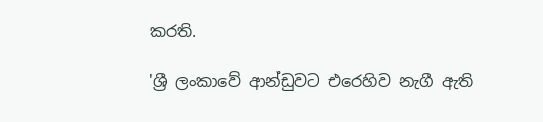කරති.

'ශ්‍රී ලංකාවේ ආන්ඩුවට එරෙහිව නැගී ඇති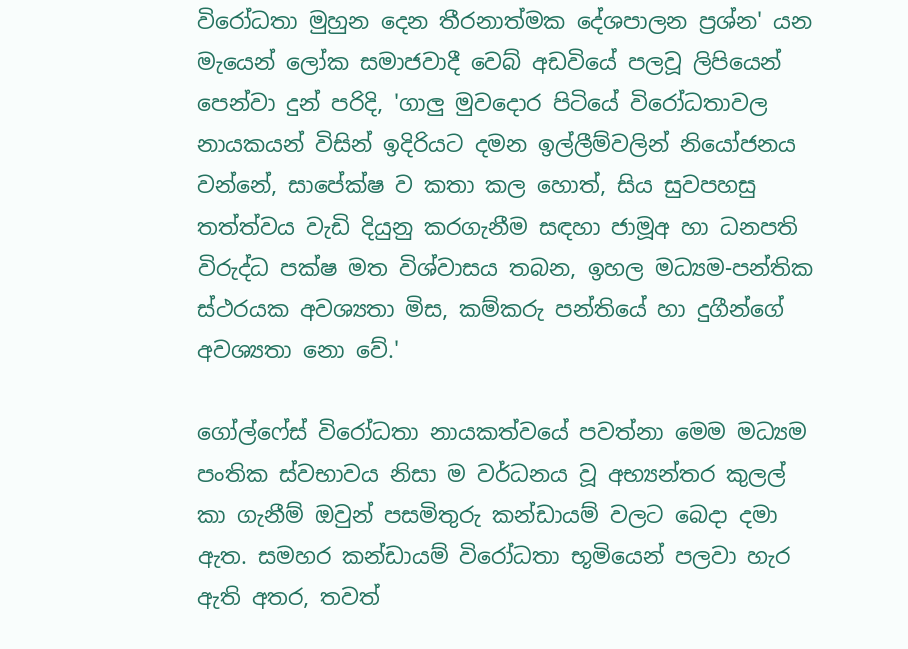විරෝධතා මුහුන දෙන තීරනාත්මක දේශපාලන ප්‍රශ්න' යන මැයෙන් ලෝක සමාජවාදී වෙබ් අඩවියේ පලවූ ලිපියෙන් පෙන්වා දුන් පරිදි, 'ගාලු මුවදොර පිටියේ විරෝධතාවල නායකයන් විසින් ඉදිරියට දමන ඉල්ලීම්වලින් නියෝජනය වන්නේ, සාපේක්ෂ ව කතා කල හොත්, සිය සුවපහසු තත්ත්වය වැඩි දියුනු කරගැනීම සඳහා ජාමූඅ හා ධනපති විරුද්ධ පක්ෂ මත විශ්වාසය තබන, ඉහල මධ්‍යම-පන්තික ස්ථරයක අවශ්‍යතා මිස, කම්කරු පන්තියේ හා දුගීන්ගේ අවශ්‍යතා නො වේ.'

ගෝල්ෆේස් විරෝධතා නායකත්වයේ පවත්නා මෙම මධ්‍යම පංතික ස්වභාවය නිසා ම වර්ධනය වූ අභ්‍යන්තර කුලල් කා ගැනීම් ඔවුන් පසමිතුරු කන්ඩායම් වලට බෙදා දමා ඇත. සමහර කන්ඩායම් විරෝධතා භූමියෙන් පලවා හැර ඇති අතර, තවත්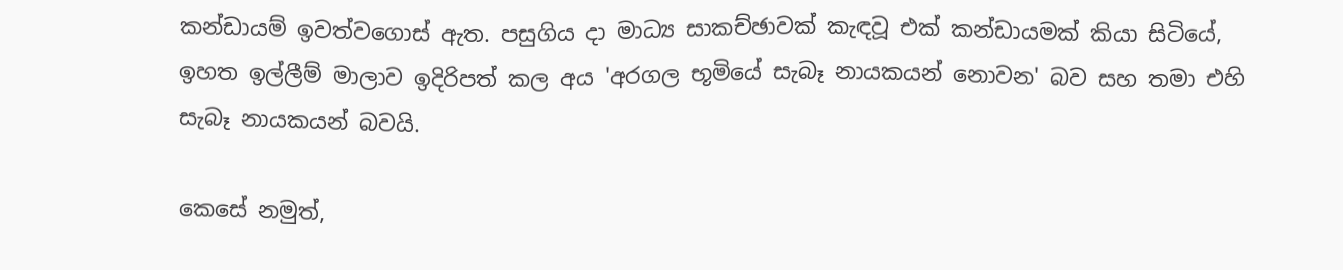කන්ඩායම් ඉවත්වගොස් ඇත. පසුගිය දා මාධ්‍ය සාකච්ඡාවක් කැඳවූ එක් කන්ඩායමක් කියා සිටියේ, ඉහත ඉල්ලීම් මාලාව ඉදිරිපත් කල අය 'අරගල භූමියේ සැබෑ නායකයන් නොවන' බව සහ තමා එහි සැබෑ නායකයන් බවයි.

කෙසේ නමුත්,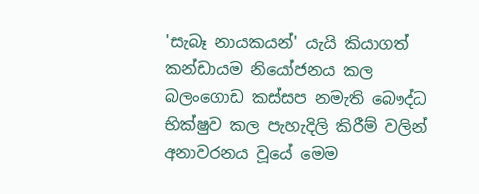'සැබෑ නායකයන්' යැයි කියාගත් කන්ඩායම නියෝජනය කල බලංගොඩ කස්සප නමැති බෞද්ධ භික්ෂුව කල පැහැදිලි කිරීම් වලින් අනාවරනය වූයේ මෙම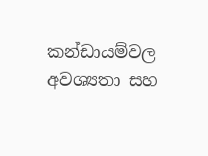කන්ඩායම්වල අවශ්‍යතා සහ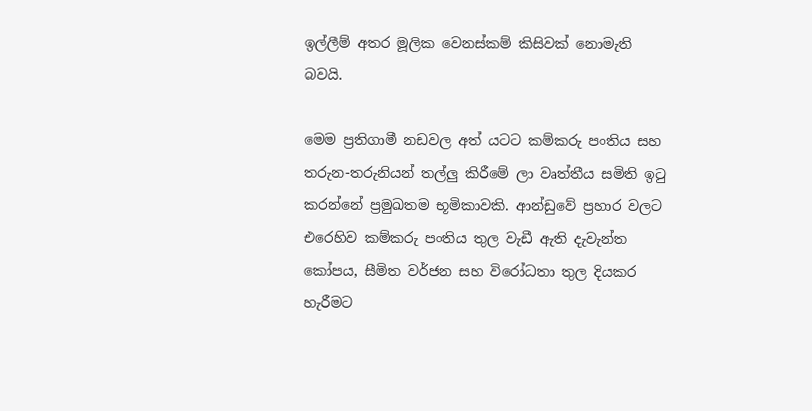ඉල්ලීම් අතර මූලික වෙනස්කම් කිසිවක් නොමැති බවයි.

මෙම ප්‍රතිගාමී නඩවල අත් යටට කම්කරු පංතිය සහ තරුන-තරුනියන් තල්ලු කිරීමේ ලා වෘත්තීය සමිති ඉටු කරන්නේ ප්‍රමුඛතම භූමිකාවකි. ආන්ඩුවේ ප්‍රහාර වලට එරෙහිව කම්කරු පංතිය තුල වැඩී ඇති දැවැන්ත කෝපය, සීමිත වර්ජන සහ විරෝධතා තුල දියකර හැරීමට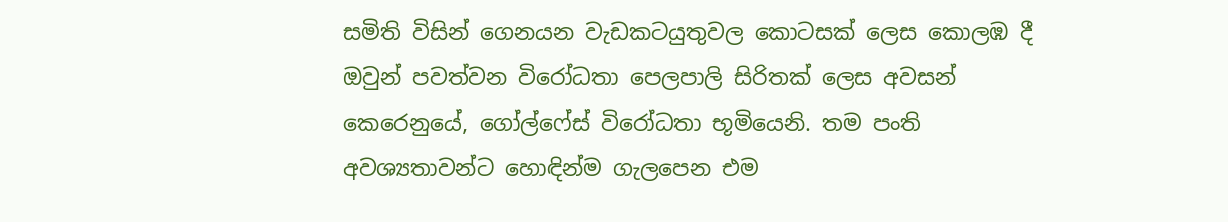සමිති විසින් ගෙනයන වැඩකටයුතුවල කොටසක් ලෙස කොලඹ දී ඔවුන් පවත්වන විරෝධතා පෙලපාලි සිරිතක් ලෙස අවසන් කෙරෙනුයේ, ගෝල්ෆේස් විරෝධතා භූමියෙනි. තම පංති අවශ්‍යතාවන්ට හොඳින්ම ගැලපෙන එම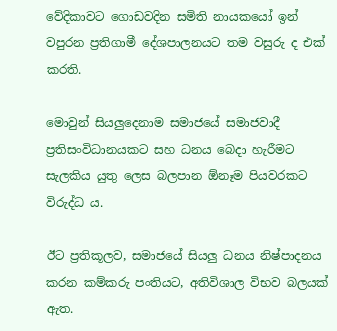වේදිකාවට ගොඩවදින සමිති නායකයෝ ඉන් වපුරන ප්‍රතිගාමී දේශපාලනයට තම වසුරු ද එක් කරති.

මොවුන් සියලුදෙනාම සමාජයේ සමාජවාදී ප්‍රතිසංවිධානයකට සහ ධනය බෙදා හැරීමට සැලකිය යුතු ලෙස බලපාන ඕනෑම පියවරකට විරුද්ධ ය.

ඊට ප්‍රතිකූලව, සමාජයේ සියලු ධනය නිෂ්පාදනය කරන කම්කරු පංතියට, අතිවිශාල විභව බලයක් ඇත.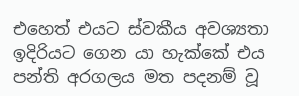එහෙත් එයට ස්වකීය අවශ්‍යතා ඉදිරියට ගෙන යා හැක්කේ එය පන්ති අරගලය මත පදනම් වූ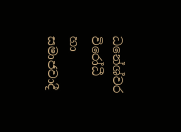ධනේශ්වර විරෝධී හා සමාජවාදී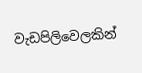වැඩපිලිවෙලකින්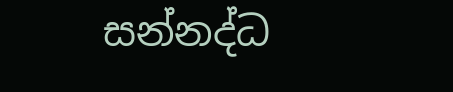සන්නද්ධ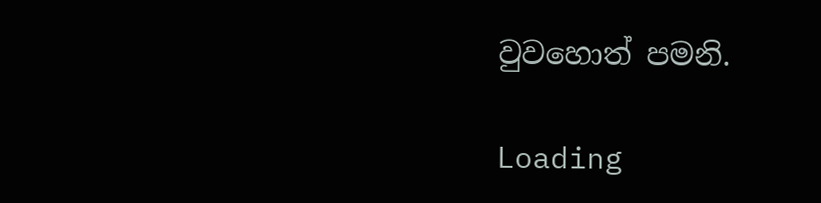වුවහොත් පමනි.

Loading